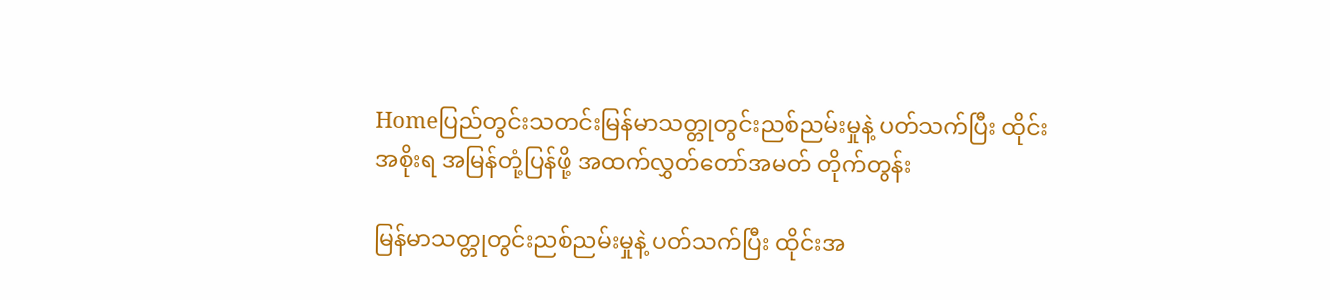Homeပြည်တွင်းသတင်းမြန်မာသတ္တုတွင်းညစ်ညမ်းမှုနဲ့ ပတ်သက်ပြီး ထိုင်းအစိုးရ အမြန်တုံ့ပြန်ဖို့ အထက်လွှတ်တော်အမတ် တိုက်တွန်း

မြန်မာသတ္တုတွင်းညစ်ညမ်းမှုနဲ့ ပတ်သက်ပြီး ထိုင်းအ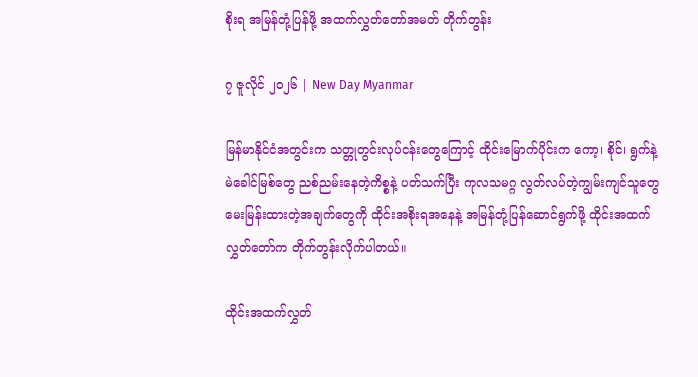စိုးရ အမြန်တုံ့ပြန်ဖို့ အထက်လွှတ်တော်အမတ် တိုက်တွန်း

၇ ဇူလိုင် ၂၀၂၆ | New Day Myanmar

မြန်မာနိုင်ငံအတွင်းက သတ္တုတွင်းလုပ်ငန်းတွေကြောင့် ထိုင်းမြောက်ပိုင်းက ကော့၊ စိုင်၊ ရွက်နဲ့ မဲခေါင်မြစ်တွေ ညစ်ညမ်းနေတဲ့ကိစ္စနဲ့ ပတ်သက်ပြီး ကုလသမဂ္ဂ လွတ်လပ်တဲ့ကျွမ်းကျင်သူတွေ မေးမြန်းထားတဲ့အချက်တွေကို ထိုင်းအစိုးရအနေနဲ့ အမြန်တုံ့ပြန်ဆောင်ရွက်ဖို့ ထိုင်းအထက်လွှတ်တော်က တိုက်တွန်းလိုက်ပါတယ်။

ထိုင်းအထက်လွှတ်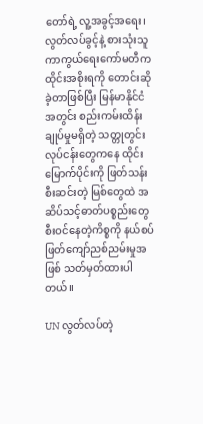တော်ရဲ့ လူ့အခွင့်အရေး၊ လွတ်လပ်ခွင့်နဲ့ စားသုံးသူကာကွယ်ရေးကော်မတီက ထိုင်းအစိုးရကို တောင်းဆိုခဲ့တာဖြစ်ပြီး မြန်မာနိုင်ငံအတွင်း စည်းကမ်းထိန်းချုပ်မှုမရှိတဲ့ သတ္တုတွင်းလုပ်ငန်းတွေကနေ ထိုင်းမြောက်ပိုင်းကို ဖြတ်သန်းစီးဆင်းတဲ့ မြစ်တွေထဲ အဆိပ်သင့်ဓာတ်ပစ္စည်းတွေ စီးဝင်နေတဲ့ကိစ္စကို နယ်စပ်ဖြတ်ကျော်ညစ်ညမ်းမှုအဖြစ် သတ်မှတ်ထားပါတယ်။

UN လွတ်လပ်တဲ့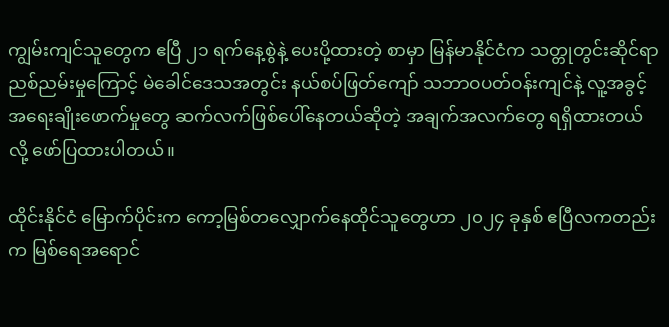ကျွမ်းကျင်သူတွေက ဧပြီ ၂၁ ရက်နေ့စွဲနဲ့ ပေးပို့ထားတဲ့ စာမှာ မြန်မာနိုင်ငံက သတ္တုတွင်းဆိုင်ရာ ညစ်ညမ်းမှုကြောင့် မဲခေါင်ဒေသအတွင်း နယ်စပ်ဖြတ်ကျော် သဘာဝပတ်ဝန်းကျင်နဲ့ လူ့အခွင့်အရေးချိုးဖောက်မှုတွေ ဆက်လက်ဖြစ်ပေါ်နေတယ်ဆိုတဲ့ အချက်အလက်တွေ ရရှိထားတယ်လို့ ဖော်ပြထားပါတယ်။

ထိုင်းနိုင်ငံ မြောက်ပိုင်းက ကော့မြစ်တလျှောက်နေထိုင်သူတွေဟာ ၂၀၂၄ ခုနှစ် ဧပြီလကတည်းက မြစ်ရေအရောင်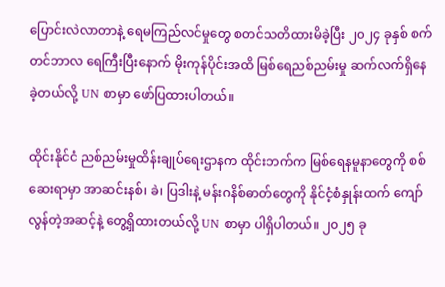ပြောင်းလဲလာတာနဲ့ ရေမကြည်လင်မှုတွေ စတင်သတိထားမိခဲ့ပြီး ၂၀၂၄ ခုနှစ် စက်တင်ဘာလ ရေကြီးပြီးနောက် မိုးကုန်ပိုင်းအထိ မြစ်ရေညစ်ညမ်းမှု ဆက်လက်ရှိနေခဲ့တယ်လို့ UN စာမှာ ဖော်ပြထားပါတယ်။

ထိုင်းနိုင်ငံ ညစ်ညမ်းမှုထိန်းချုပ်ရေးဌာနက ထိုင်းဘက်က မြစ်ရေနမူနာတွေကို စစ်ဆေးရာမှာ အာဆင်းနစ်၊ ခဲ၊ ပြဒါးနဲ့ မန်းဂနိစ်ဓာတ်တွေကို နိုင်ငံ့စံနှုန်းထက် ကျော်လွန်တဲ့အဆင့်နဲ့ တွေ့ရှိထားတယ်လို့ UN စာမှာ ပါရှိပါတယ်။ ၂၀၂၅ ခု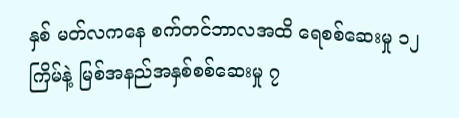နှစ် မတ်လကနေ စက်တင်ဘာလအထိ ရေစစ်ဆေးမှု ၁၂ ကြိမ်နဲ့ မြစ်အနည်အနှစ်စစ်ဆေးမှု ၇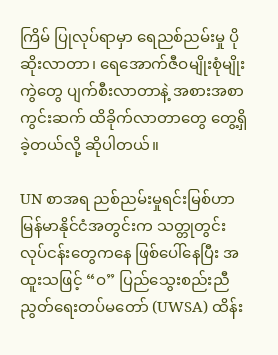ကြိမ် ပြုလုပ်ရာမှာ ရေညစ်ညမ်းမှု ပိုဆိုးလာတာ၊ ရေအောက်ဇီဝမျိုးစုံမျိုးကွဲတွေ ပျက်စီးလာတာနဲ့ အစားအစာကွင်းဆက် ထိခိုက်လာတာတွေ တွေ့ရှိခဲ့တယ်လို့ ဆိုပါတယ်။

UN စာအရ ညစ်ညမ်းမှုရင်းမြစ်ဟာ မြန်မာနိုင်ငံအတွင်းက သတ္တုတွင်းလုပ်ငန်းတွေကနေ ဖြစ်ပေါ်နေပြီး အထူးသဖြင့် “ဝ” ပြည်သွေးစည်းညီညွတ်ရေးတပ်မတော် (UWSA) ထိန်း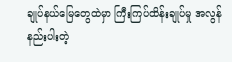ချုပ်နယ်မြေတွေထဲမှာ ကြီးကြပ်ထိန်းချုပ်မှု အလွန်နည်းပါးတဲ့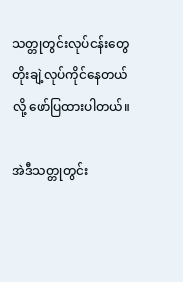သတ္တုတွင်းလုပ်ငန်းတွေ တိုးချဲ့လုပ်ကိုင်နေတယ်လို့ ဖော်ပြထားပါတယ်။

အဲဒီသတ္တုတွင်း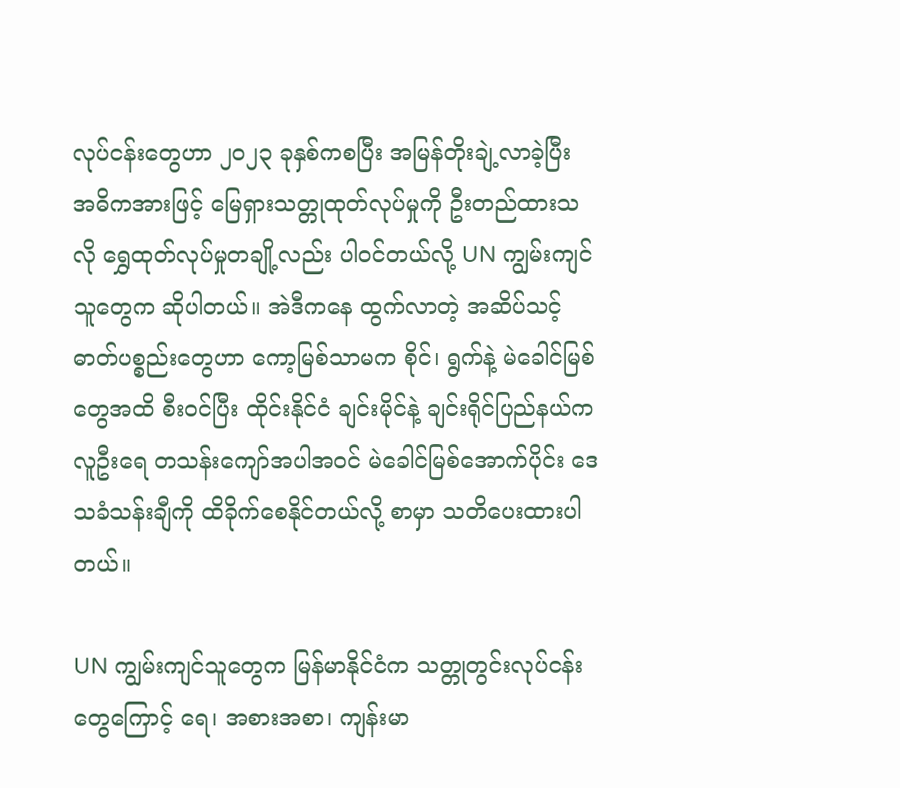လုပ်ငန်းတွေဟာ ၂၀၂၃ ခုနှစ်ကစပြီး အမြန်တိုးချဲ့လာခဲ့ပြီး အဓိကအားဖြင့် မြေရှားသတ္တုထုတ်လုပ်မှုကို ဦးတည်ထားသလို ရွှေထုတ်လုပ်မှုတချို့လည်း ပါဝင်တယ်လို့ UN ကျွမ်းကျင်သူတွေက ဆိုပါတယ်။ အဲဒီကနေ ထွက်လာတဲ့ အဆိပ်သင့်ဓာတ်ပစ္စည်းတွေဟာ ကော့မြစ်သာမက စိုင်၊ ရွက်နဲ့ မဲခေါင်မြစ်တွေအထိ စီးဝင်ပြီး ထိုင်းနိုင်ငံ ချင်းမိုင်နဲ့ ချင်းရိုင်ပြည်နယ်က လူဦးရေ တသန်းကျော်အပါအဝင် မဲခေါင်မြစ်အောက်ပိုင်း ဒေသခံသန်းချီကို ထိခိုက်စေနိုင်တယ်လို့ စာမှာ သတိပေးထားပါတယ်။

UN ကျွမ်းကျင်သူတွေက မြန်မာနိုင်ငံက သတ္တုတွင်းလုပ်ငန်းတွေကြောင့် ရေ၊ အစားအစာ၊ ကျန်းမာ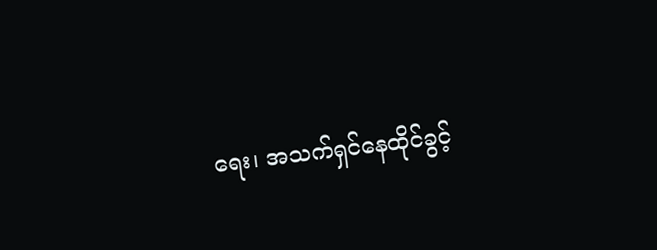ရေး၊ အသက်ရှင်နေထိုင်ခွင့်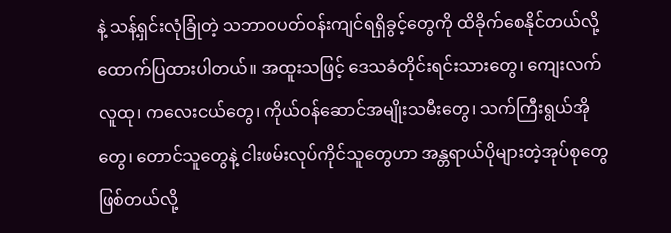နဲ့ သန့်ရှင်းလုံခြုံတဲ့ သဘာဝပတ်ဝန်းကျင်ရရှိခွင့်တွေကို ထိခိုက်စေနိုင်တယ်လို့ ထောက်ပြထားပါတယ်။ အထူးသဖြင့် ဒေသခံတိုင်းရင်းသားတွေ၊ ကျေးလက်လူထု၊ ကလေးငယ်တွေ၊ ကိုယ်ဝန်ဆောင်အမျိုးသမီးတွေ၊ သက်ကြီးရွယ်အိုတွေ၊ တောင်သူတွေနဲ့ ငါးဖမ်းလုပ်ကိုင်သူတွေဟာ အန္တရာယ်ပိုများတဲ့အုပ်စုတွေဖြစ်တယ်လို့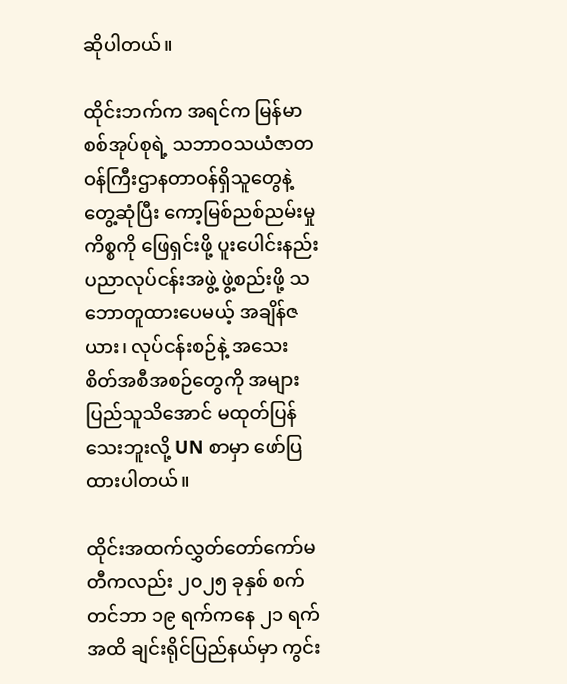ဆိုပါတယ်။

ထိုင်းဘက်က အရင်က မြန်မာစစ်အုပ်စုရဲ့ သဘာဝသယံဇာတဝန်ကြီးဌာနတာဝန်ရှိသူတွေနဲ့ တွေ့ဆုံပြီး ကော့မြစ်ညစ်ညမ်းမှုကိစ္စကို ဖြေရှင်းဖို့ ပူးပေါင်းနည်းပညာလုပ်ငန်းအဖွဲ့ ဖွဲ့စည်းဖို့ သဘောတူထားပေမယ့် အချိန်ဇယား၊ လုပ်ငန်းစဉ်နဲ့ အသေးစိတ်အစီအစဉ်တွေကို အများပြည်သူသိအောင် မထုတ်ပြန်သေးဘူးလို့ UN စာမှာ ဖော်ပြထားပါတယ်။

ထိုင်းအထက်လွှတ်တော်ကော်မတီကလည်း ၂၀၂၅ ခုနှစ် စက်တင်ဘာ ၁၉ ရက်ကနေ ၂၁ ရက်အထိ ချင်းရိုင်ပြည်နယ်မှာ ကွင်း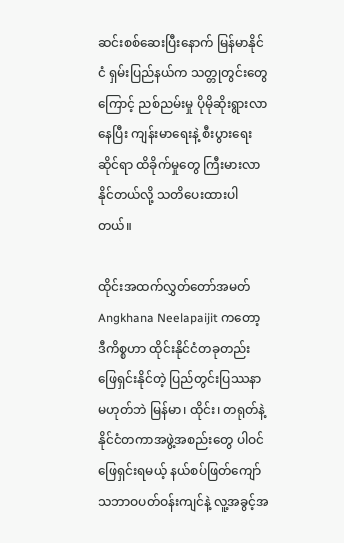ဆင်းစစ်ဆေးပြီးနောက် မြန်မာနိုင်ငံ ရှမ်းပြည်နယ်က သတ္တုတွင်းတွေကြောင့် ညစ်ညမ်းမှု ပိုမိုဆိုးရွားလာနေပြီး ကျန်းမာရေးနဲ့ စီးပွားရေးဆိုင်ရာ ထိခိုက်မှုတွေ ကြီးမားလာနိုင်တယ်လို့ သတိပေးထားပါတယ်။

ထိုင်းအထက်လွှတ်တော်အမတ် Angkhana Neelapaijit ကတော့ ဒီကိစ္စဟာ ထိုင်းနိုင်ငံတခုတည်း ဖြေရှင်းနိုင်တဲ့ ပြည်တွင်းပြဿနာ မဟုတ်ဘဲ မြန်မာ၊ ထိုင်း၊ တရုတ်နဲ့ နိုင်ငံတကာအဖွဲ့အစည်းတွေ ပါဝင်ဖြေရှင်းရမယ့် နယ်စပ်ဖြတ်ကျော် သဘာဝပတ်ဝန်းကျင်နဲ့ လူ့အခွင့်အ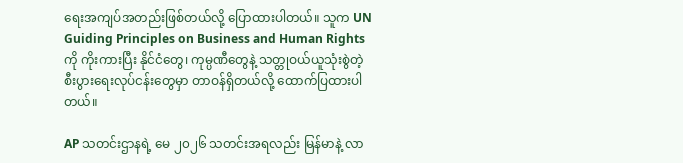ရေးအကျပ်အတည်းဖြစ်တယ်လို့ ပြောထားပါတယ်။ သူက UN Guiding Principles on Business and Human Rights ကို ကိုးကားပြီး နိုင်ငံတွေ၊ ကုမ္ပဏီတွေနဲ့ သတ္တုဝယ်ယူသုံးစွဲတဲ့ စီးပွားရေးလုပ်ငန်းတွေမှာ တာဝန်ရှိတယ်လို့ ထောက်ပြထားပါတယ်။

AP သတင်းဌာနရဲ့ မေ ၂၀၂၆ သတင်းအရလည်း မြန်မာနဲ့ လာ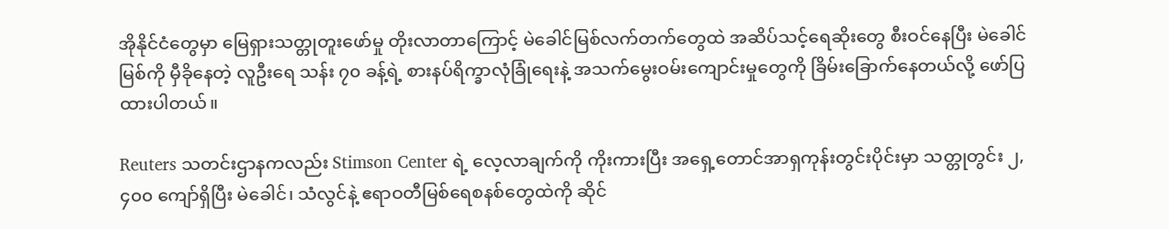အိုနိုင်ငံတွေမှာ မြေရှားသတ္တုတူးဖော်မှု တိုးလာတာကြောင့် မဲခေါင်မြစ်လက်တက်တွေထဲ အဆိပ်သင့်ရေဆိုးတွေ စီးဝင်နေပြီး မဲခေါင်မြစ်ကို မှီခိုနေတဲ့ လူဦးရေ သန်း ၇၀ ခန့်ရဲ့ စားနပ်ရိက္ခာလုံခြုံရေးနဲ့ အသက်မွေးဝမ်းကျောင်းမှုတွေကို ခြိမ်းခြောက်နေတယ်လို့ ဖော်ပြထားပါတယ်။

Reuters သတင်းဌာနကလည်း Stimson Center ရဲ့ လေ့လာချက်ကို ကိုးကားပြီး အရှေ့တောင်အာရှကုန်းတွင်းပိုင်းမှာ သတ္တုတွင်း ၂,၄၀၀ ကျော်ရှိပြီး မဲခေါင်၊ သံလွင်နဲ့ ဧရာဝတီမြစ်ရေစနစ်တွေထဲကို ဆိုင်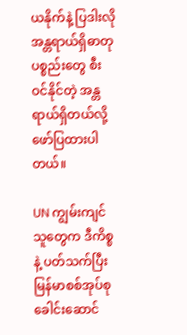ယနိုက်နဲ့ ပြဒါးလို အန္တရာယ်ရှိဓာတုပစ္စည်းတွေ စီးဝင်နိုင်တဲ့ အန္တရာယ်ရှိတယ်လို့ ဖော်ပြထားပါတယ်။

UN ကျွမ်းကျင်သူတွေက ဒီကိစ္စနဲ့ ပတ်သက်ပြီး မြန်မာစစ်အုပ်စုခေါင်းဆောင်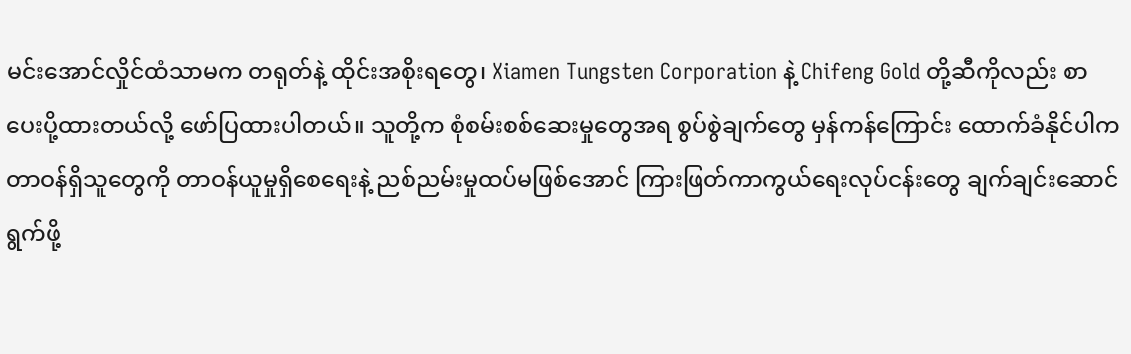မင်းအောင်လှိုင်ထံသာမက တရုတ်နဲ့ ထိုင်းအစိုးရတွေ၊ Xiamen Tungsten Corporation နဲ့ Chifeng Gold တို့ဆီကိုလည်း စာပေးပို့ထားတယ်လို့ ဖော်ပြထားပါတယ်။ သူတို့က စုံစမ်းစစ်ဆေးမှုတွေအရ စွပ်စွဲချက်တွေ မှန်ကန်ကြောင်း ထောက်ခံနိုင်ပါက တာဝန်ရှိသူတွေကို တာဝန်ယူမှုရှိစေရေးနဲ့ ညစ်ညမ်းမှုထပ်မဖြစ်အောင် ကြားဖြတ်ကာကွယ်ရေးလုပ်ငန်းတွေ ချက်ချင်းဆောင်ရွက်ဖို့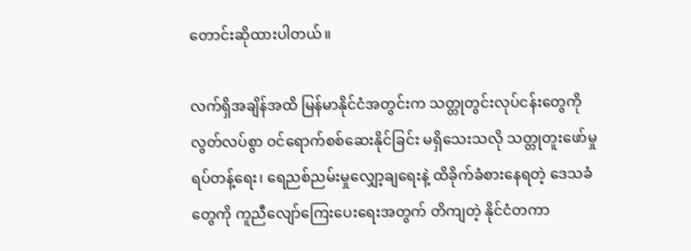တောင်းဆိုထားပါတယ်။

လက်ရှိအချိန်အထိ မြန်မာနိုင်ငံအတွင်းက သတ္တုတွင်းလုပ်ငန်းတွေကို လွတ်လပ်စွာ ဝင်ရောက်စစ်ဆေးနိုင်ခြင်း မရှိသေးသလို သတ္တုတူးဖော်မှု ရပ်တန့်ရေး၊ ရေညစ်ညမ်းမှုလျှော့ချရေးနဲ့ ထိခိုက်ခံစားနေရတဲ့ ဒေသခံတွေကို ကူညီလျော်ကြေးပေးရေးအတွက် တိကျတဲ့ နိုင်ငံတကာ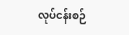လုပ်ငန်းစဉ်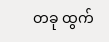တခု ထွက်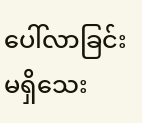ပေါ်လာခြင်း မရှိသေး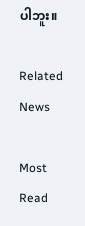ပါဘူး။

Related News

Most Read